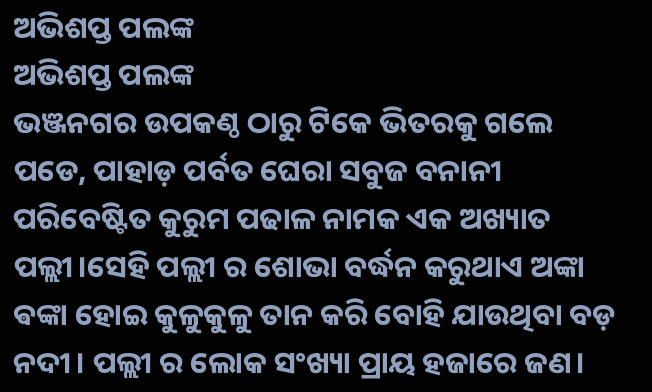ଅଭିଶପ୍ତ ପଲଙ୍କ
ଅଭିଶପ୍ତ ପଲଙ୍କ
ଭଞ୍ଜନଗର ଉପକଣ୍ଠ ଠାରୁ ଟିକେ ଭିତରକୁ ଗଲେ ପଡେ, ପାହାଡ଼ ପର୍ବତ ଘେରା ସବୁଜ ବନାନୀ ପରିବେଷ୍ଟିତ କୁରୁମ ପଢାଳ ନାମକ ଏକ ଅଖ୍ୟାତ ପଲ୍ଲୀ।ସେହି ପଲ୍ଲୀ ର ଶୋଭା ବର୍ଦ୍ଧନ କରୁଥାଏ ଅଙ୍କା ଵଙ୍କା ହୋଇ କୁଳୁକୁଳୁ ତାନ କରି ବୋହି ଯାଉଥିବା ବଡ଼ ନଦୀ। ପଲ୍ଲୀ ର ଲୋକ ସଂଖ୍ୟା ପ୍ରାୟ ହଜାରେ ଜଣ।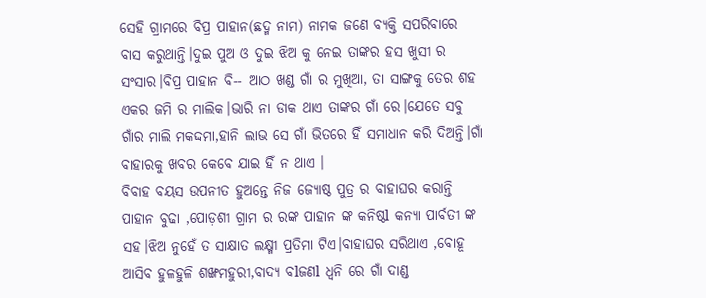ସେହି ଗ୍ରାମରେ ବିପ୍ର ପାହାନ(ଛଦ୍ମ ନାମ) ନାମକ ଜଣେ ବ୍ୟକ୍ତି ସପରିବାରେ ବାସ କରୁଥାନ୍ତି।ଦୁଇ ପୁଅ ଓ ଦୁଇ ଝିଅ କୁ ନେଇ ତାଙ୍କର ହସ ଖୁସୀ ର ସଂସାର।ବିପ୍ର ପାହାନ ବି-- ଆଠ ଖଣ୍ଡ ଗାଁ ର ମୁଖିଆ, ତା ସାଙ୍ଗକୁ ତେର ଶହ ଏକର ଜମି ର ମାଲିକ।ଭାରି ନା ଡାକ ଥାଏ ତାଙ୍କର ଗାଁ ରେ।ଯେତେ ସବୁ ଗାଁର ମାଲି ମକଦ୍ଦମା,ହାନି ଲାଭ ସେ ଗାଁ ଭିତରେ ହିଁ ସମାଧାନ କରି ଦିଅନ୍ତି।ଗାଁ ବାହାରକୁ ଖବର କେବେ ଯାଇ ହିଁ ନ ଥାଏ ।
ବିବାହ ବୟସ ଉପନୀତ ହୁଅନ୍ତେ ନିଜ ଜ୍ୟୋଷ୍ଠ ପୁତ୍ର ର ବାହାଘର କରାନ୍ତି ପାହାନ ବୁଢା ,ପୋଡ଼ଶୀ ଗ୍ରାମ ର ରଙ୍କ ପାହାନ ଙ୍କ କନିଷ୍ଠl କନ୍ୟା ପାର୍ବତୀ ଙ୍କ ସହ।ଝିଅ ନୁହେଁ ତ ସାକ୍ଷାତ ଲକ୍ଷ୍ମୀ ପ୍ରତିମା ଟିଏ।ବାହାଘର ସରିଥାଏ ,ବୋହୂ ଆସିବ ହୁଳହୁଳି ଶଙ୍ଖମହୁରୀ,ବାଦ୍ୟ ବlଜଣl ଧ୍ୱନି ରେ ଗାଁ ଦାଣ୍ଡ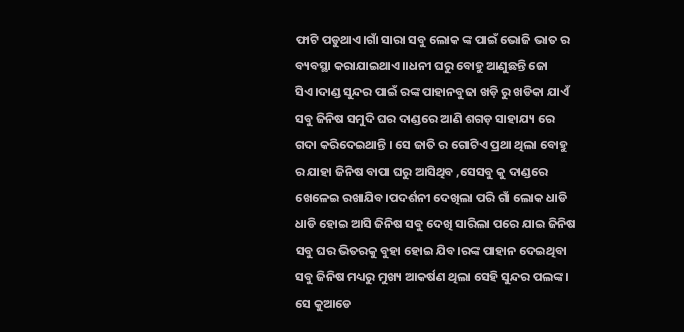ଫାଟି ପଡୁଥାଏ।ଗାଁ ସାରା ସବୁ ଲୋକ ଙ୍କ ପାଇଁ ଭୋଜି ଭାତ ର ବ୍ୟବସ୍ଥା କରାଯାଇଥାଏ।।ଧନୀ ଘରୁ ବୋହୁ ଆଣୁଛନ୍ତି ଜୋ ସିଏ।ଦାଣ୍ଡ ସୁନ୍ଦର ପାଇଁ ରଙ୍କ ପାହାନବୁଢା ଖଡ଼ି ରୁ ଖଡିକା ଯାଏଁ ସବୁ ଜିନିଷ ସମୁଦି ଘର ଦାଣ୍ଡରେ ଆଣି ଶଗଡ଼ ସାହାଯ୍ୟ ରେ ଗଦା କରିଦେଇଥାନ୍ତି । ସେ ଜାତି ର ଗୋଟିଏ ପ୍ରଥା ଥିଲା ବୋହୁ ର ଯାହା ଜିନିଷ ବାପା ଘରୁ ଆସିଥିବ ,ସେସବୁ କୁ ଦାଣ୍ଡରେ ଖେଳେଇ ରଖାଯିବ।ପଦର୍ଶନୀ ଦେଖିଲା ପରି ଗାଁ ଲୋକ ଧାଡି ଧାଡି ହୋଇ ଆସି ଜିନିଷ ସବୁ ଦେଖି ସାରିଲା ପରେ ଯାଇ ଜିନିଷ ସବୁ ଘର ଭିତରକୁ ବୁହା ହୋଇ ଯିବ।ରଙ୍କ ପାହାନ ଦେଇଥିବା ସବୁ ଜିନିଷ ମଧ୍ୟରୁ ମୁଖ୍ୟ ଆକର୍ଷଣ ଥିଲା ସେହି ସୁନ୍ଦର ପଲଙ୍କ। ସେ କୁଆଡେ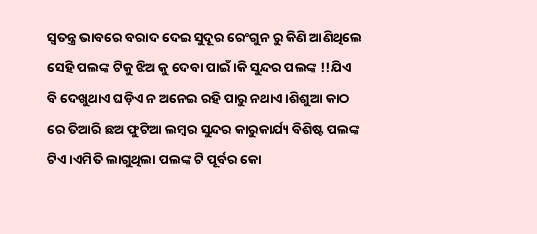ସ୍ବତନ୍ତ୍ର ଭାବରେ ବରାଦ ଦେଇ ସୁଦୂର ରେଂଗୁନ ରୁ କିଣି ଆଣିଥିଲେ ସେହି ପଲଙ୍କ ଟିକୁ ଝିଅ କୁ ଦେବା ପାଇଁ।କି ସୁନ୍ଦର ପଲଙ୍କ !!ଯିଏ ବି ଦେଖୁଥାଏ ଘଡ଼ିଏ ନ ଅନେଇ ରହି ପାରୁ ନଥାଏ।ଶିଶୁଆ କାଠ ରେ ତିଆରି ଛଅ ଫୁଟିଆ ଲମ୍ଵର ସୁନ୍ଦର କାରୁକାର୍ଯ୍ୟ ବିଶିଷ୍ଟ ପଲଙ୍କ ଟିଏ ।ଏମିତି ଲାଗୁଥିଲା ପଲଙ୍କ ଟି ପୂର୍ବର କୋ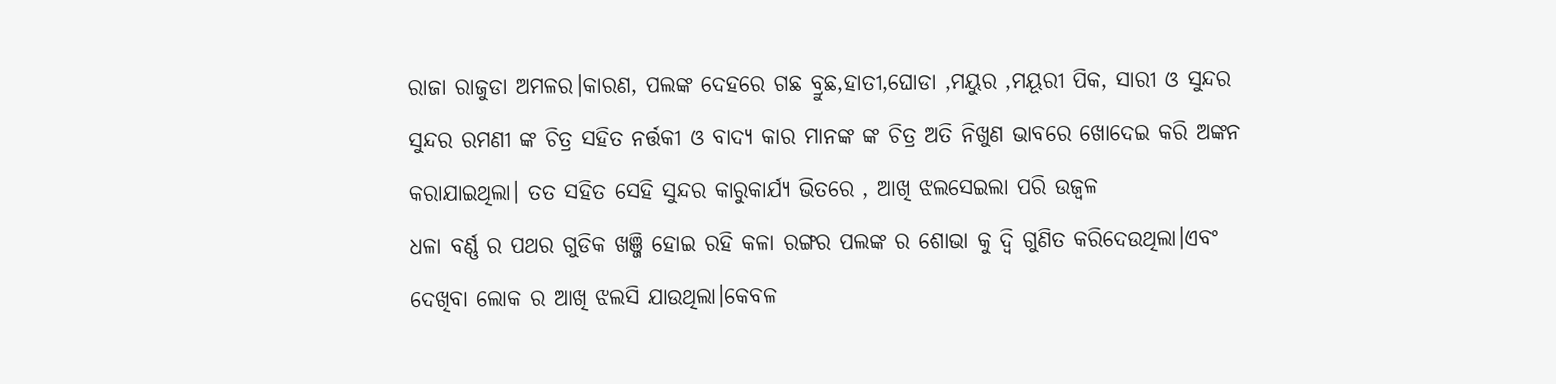ରାଜା ରାଜୁଡା ଅମଳର।କାରଣ, ପଲଙ୍କ ଦେହରେ ଗଛ ବ୍ରୁଛ,ହାତୀ,ଘୋଡା ,ମୟୁର ,ମୟୂରୀ ପିକ, ସାରୀ ଓ ସୁନ୍ଦର ସୁନ୍ଦର ରମଣୀ ଙ୍କ ଚିତ୍ର ସହିତ ନର୍ତ୍ତକୀ ଓ ବାଦ୍ୟ କାର ମାନଙ୍କ ଙ୍କ ଚିତ୍ର ଅତି ନିଖୁଣ ଭାବରେ ଖୋଦେଇ କରି ଅଙ୍କନ କରାଯାଇଥିଲା। ତତ ସହିତ ସେହି ସୁନ୍ଦର କାରୁକାର୍ଯ୍ୟ ଭିତରେ , ଆଖି ଝଲସେଇଲା ପରି ଉଜ୍ବଳ
ଧଳା ବର୍ଣ୍ଣ ର ପଥର ଗୁଡିକ ଖଞ୍ଜି ହୋଇ ରହି କଳା ରଙ୍ଗର ପଲଙ୍କ ର ଶୋଭା କୁ ଦ୍ଵି ଗୁଣିତ କରିଦେଉଥିଲା।ଏବଂ ଦେଖିବା ଲୋକ ର ଆଖି ଝଲସି ଯାଉଥିଲା।କେବଳ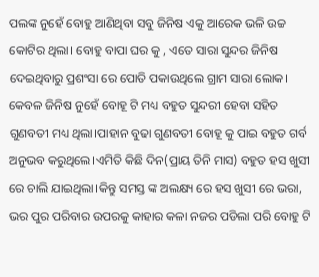ପଲଙ୍କ ନୁହେଁ ବୋହୁ ଆଣିଥିବା ସବୁ ଜିନିଷ ଏକୁ ଆରେକ ଭଳି ଉଚ୍ଚ କୋଟିର ଥିଲା। ବୋହୁ ବାପା ଘର କୁ , ଏତେ ସାରା ସୁନ୍ଦର ଜିନିଷ ଦେଇଥିବାରୁ ପ୍ରଶଂସା ରେ ପୋତି ପକାଉଥିଲେ ଗ୍ରାମ ସାରା ଲୋକ। କେବଳ ଜିନିଷ ନୁହେଁ ବୋହୂ ଟି ମଧ୍ୟ ବହୁତ ସୁନ୍ଦରୀ ହେବା ସହିତ ଗୁଣବତୀ ମଧ୍ୟ ଥିଲା।ପାହାନ ବୁଢା ଗୁଣବତୀ ବୋହୂ କୁ ପାଇ ବହୁତ ଗର୍ବ ଅନୁଭବ କରୁଥିଲେ।ଏମିତି କିଛି ଦିନ(ପ୍ରାୟ ତିନି ମାସ) ବହୁତ ହସ ଖୁସୀ ରେ ଚାଲି ଯାଇଥିଲା।କିନ୍ତୁ ସମସ୍ତ ଙ୍କ ଅଲକ୍ଷ୍ୟ ରେ ହସ ଖୁସୀ ରେ ଭରା, ଭର ପୁର ପରିବାର ଉପରକୁ କାହାର କଳା ନଜର ପଡିଲା ପରି ବୋହୁ ଟି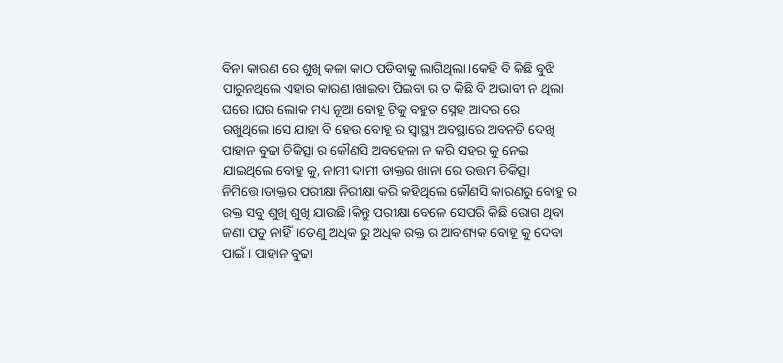ବିନା କାରଣ ରେ ଶୁଖି କଳା କାଠ ପଡିବାକୁ ଲାଗିଥିଲା।କେହି ବି କିଛି ବୁଝି ପାରୁନଥିଲେ ଏହାର କାରଣ।ଖାଇବା ପିଇବା ର ତ କିଛି ବି ଅଭାବୀ ନ ଥିଲା ଘରେ।ଘର ଲୋକ ମଧ୍ୟ ନୂଆ ବୋହୂ ଟିକୁ ବହୁତ ସ୍ନେହ ଆଦର ରେ ରଖୁଥିଲେ।ସେ ଯାହା ବି ହେଉ ବୋହୂ ର ସ୍ୱାସ୍ଥ୍ୟ ଅବସ୍ଥାରେ ଅବନତି ଦେଖି ପାହାନ ବୁଢା ଚିକିତ୍ସା ର କୌଣସି ଅବହେଳା ନ କରି ସହର କୁ ନେଇ ଯାଇଥିଲେ ବୋହୁ କୁ, ନାମୀ ଦାମୀ ଡାକ୍ତର ଖାନା ରେ ଉତ୍ତମ ଚିକିତ୍ସା ନିମିତ୍ତେ।ଡାକ୍ତର ପରୀକ୍ଷା ନିରୀକ୍ଷା କରି କହିଥିଲେ କୌଣସି କାରଣରୁ ବୋହୁ ର ରକ୍ତ ସବୁ ଶୁଖି ଶୁଖି ଯାଉଛି।କିନ୍ତୁ ପରୀକ୍ଷା ବେଳେ ସେପରି କିଛି ରୋଗ ଥିବା ଜଣା ପଡୁ ନାହିଁ।ତେଣୁ ଅଧିକ ରୁ ଅଧିକ ରକ୍ତ ର ଆବଶ୍ୟକ ବୋହୂ କୁ ଦେବା ପାଇଁ । ପାହାନ ବୁଢା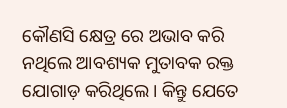କୌଣସି କ୍ଷେତ୍ର ରେ ଅଭାବ କରି ନଥିଲେ ଆବଶ୍ୟକ ମୁତାବକ ରକ୍ତ ଯୋଗାଡ଼ କରିଥିଲେ। କିନ୍ତୁ ଯେତେ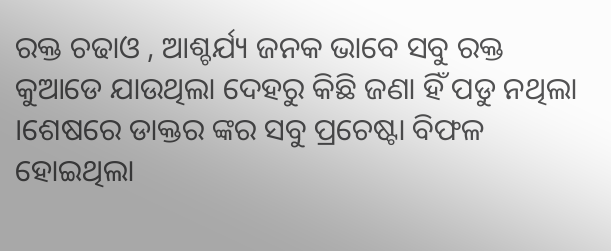ରକ୍ତ ଚଢାଓ , ଆଶ୍ଚର୍ଯ୍ୟ ଜନକ ଭାବେ ସବୁ ରକ୍ତ କୁଆଡେ ଯାଉଥିଲା ଦେହରୁ କିଛି ଜଣା ହିଁ ପଡୁ ନଥିଲା ।ଶେଷରେ ଡାକ୍ତର ଙ୍କର ସବୁ ପ୍ରଚେଷ୍ଟା ବିଫଳ ହୋଇଥିଲା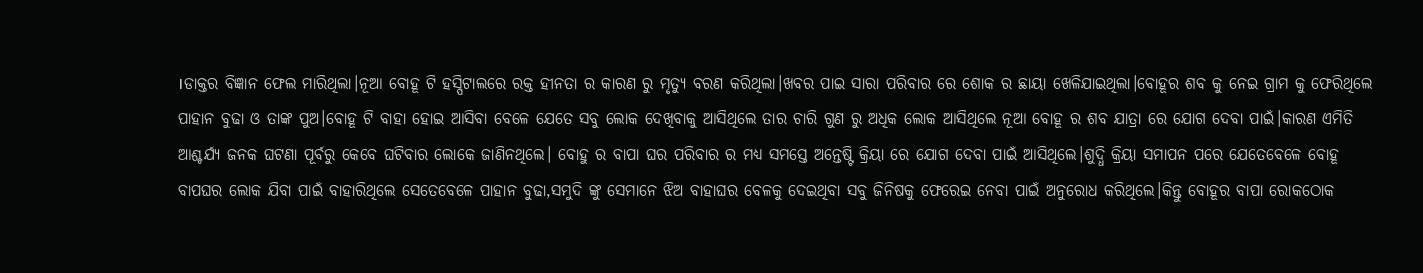।ଡାକ୍ତର ବିଜ୍ଞାନ ଫେଲ ମାରିଥିଲା।ନୂଆ ବୋହୂ ଟି ହସ୍ପିଟାଲରେ ରକ୍ତ ହୀନତା ର କାରଣ ରୁ ମୃତ୍ୟୁ ବରଣ କରିଥିଲା।ଖବର ପାଇ ସାରା ପରିବାର ରେ ଶୋକ ର ଛାୟା ଖେଳିଯାଇଥିଲା।ବୋହୂର ଶବ କୁ ନେଇ ଗ୍ରାମ କୁ ଫେରିଥିଲେ ପାହାନ ବୁଢା ଓ ତାଙ୍କ ପୁଅ।ବୋହୂ ଟି ବାହା ହୋଇ ଆସିବା ବେଳେ ଯେତେ ସବୁ ଲୋକ ଦେଖିବାକୁ ଆସିଥିଲେ ତାର ଚାରି ଗୁଣ ରୁ ଅଧିକ ଲୋକ ଆସିଥିଲେ ନୂଆ ବୋହୂ ର ଶବ ଯାତ୍ରା ରେ ଯୋଗ ଦେବା ପାଇଁ।କାରଣ ଏମିତି ଆଶ୍ଚର୍ଯ୍ୟ ଜନକ ଘଟଣା ପୂର୍ବରୁ କେବେ ଘଟିବାର ଲୋକେ ଜାଣିନଥିଲେ। ବୋହୁ ର ବାପା ଘର ପରିବାର ର ମଧ୍ୟ ସମସ୍ତେ ଅନ୍ତେଷ୍ଟି କ୍ରିୟା ରେ ଯୋଗ ଦେବା ପାଇଁ ଆସିଥିଲେ।ଶୁଦ୍ଧି କ୍ରିୟା ସମାପନ ପରେ ଯେତେବେଳେ ବୋହୂ ବାପଘର ଲୋକ ଯିବା ପାଇଁ ବାହାରିଥିଲେ ସେତେବେଳେ ପାହାନ ବୁଢା,ସମୁଦି ଙ୍କୁ ସେମାନେ ଝିଅ ବାହାଘର ବେଳକୁ ଦେଇଥିବା ସବୁ ଜିନିଷକୁ ଫେରେଇ ନେବା ପାଇଁ ଅନୁରୋଧ କରିଥିଲେ।କିନ୍ତୁ ବୋହୂର ବାପା ରୋକଠୋକ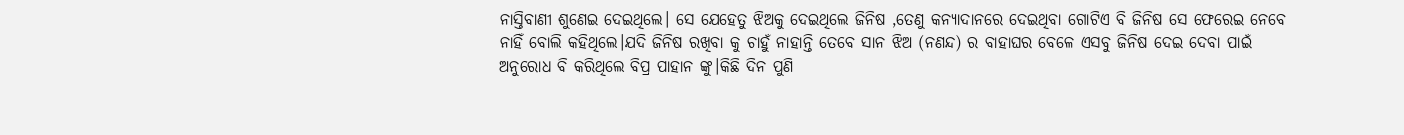ନାସ୍ତିବାଣୀ ଶୁଣେଇ ଦେଇଥିଲେ। ସେ ଯେହେତୁ ଝିଅକୁ ଦେଇଥିଲେ ଜିନିଷ ,ତେଣୁ କନ୍ୟାଦାନରେ ଦେଇଥିବା ଗୋଟିଏ ବି ଜିନିଷ ସେ ଫେରେଇ ନେବେ ନାହିଁ ବୋଲି କହିଥିଲେ।ଯଦି ଜିନିଷ ରଖିବା କୁ ଚାହୁଁ ନାହାନ୍ତି ତେବେ ସାନ ଝିଅ (ନଣନ୍ଦ) ର ବାହାଘର ବେଳେ ଏସବୁ ଜିନିଷ ଦେଇ ଦେବା ପାଇଁ ଅନୁରୋଧ ବି କରିଥିଲେ ବିପ୍ର ପାହାନ ଙ୍କୁ।କିଛି ଦିନ ପୁଣି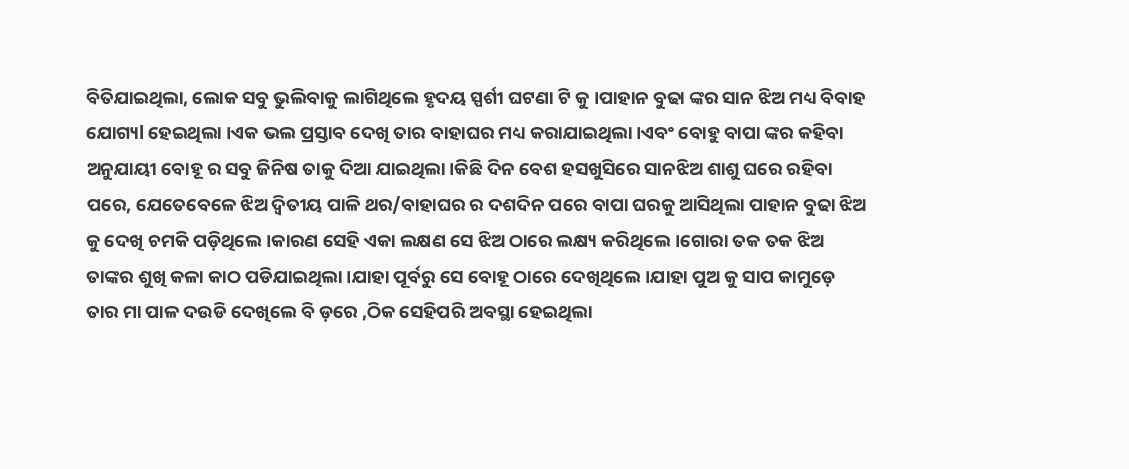ବିତିଯାଇଥିଲା, ଲୋକ ସବୁ ଭୁଲିବାକୁ ଲାଗିଥିଲେ ହୃଦୟ ସ୍ପର୍ଶୀ ଘଟଣା ଟି କୁ ।ପାହାନ ବୁଢା ଙ୍କର ସାନ ଝିଅ ମଧ୍ୟ ବିବାହ ଯୋଗ୍ୟl ହେଇଥିଲା ।ଏକ ଭଲ ପ୍ରସ୍ତାବ ଦେଖି ତାର ବାହାଘର ମଧ୍ୟ କରାଯାଇଥିଲା।ଏବଂ ବୋହୁ ବାପା ଙ୍କର କହିବା ଅନୁଯାୟୀ ବୋହୂ ର ସବୁ ଜିନିଷ ତାକୁ ଦିଆ ଯାଇଥିଲା।କିଛି ଦିନ ବେଶ ହସଖୁସିରେ ସାନଝିଅ ଶାଶୁ ଘରେ ରହିବା ପରେ, ଯେତେବେଳେ ଝିଅ ଦ୍ୱିତୀୟ ପାଳି ଥର/ବାହାଘର ର ଦଶଦିନ ପରେ ବାପା ଘରକୁ ଆସିଥିଲା ପାହାନ ବୁଢା ଝିଅ କୁ ଦେଖି ଚମକି ପଡ଼ିଥିଲେ ।କାରଣ ସେହି ଏକା ଲକ୍ଷଣ ସେ ଝିଅ ଠାରେ ଲକ୍ଷ୍ୟ କରିଥିଲେ।ଗୋରା ତକ ତକ ଝିଅ ତାଙ୍କର ଶୁଖି କଳା କାଠ ପଡିଯାଇଥିଲା।ଯାହା ପୂର୍ବରୁ ସେ ବୋହୂ ଠାରେ ଦେଖିଥିଲେ।ଯାହା ପୁଅ କୁ ସାପ କାମୁଡ଼େ ତାର ମା ପାଳ ଦଉଡି ଦେଖିଲେ ବି ଡ଼ରେ ,ଠିକ ସେହିପରି ଅବସ୍ଥା ହେଇଥିଲା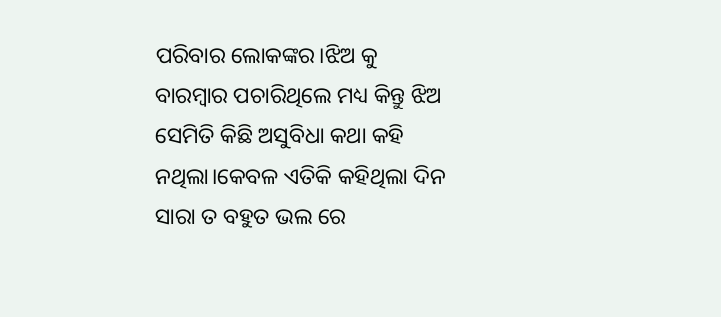ପରିବାର ଲୋକଙ୍କର।ଝିଅ କୁ ବାରମ୍ବାର ପଚାରିଥିଲେ ମଧ୍ୟ କିନ୍ତୁ ଝିଅ ସେମିତି କିଛି ଅସୁବିଧା କଥା କହି ନଥିଲା।କେବଳ ଏତିକି କହିଥିଲା ଦିନ ସାରା ତ ବହୁତ ଭଲ ରେ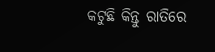କଟୁଛି କିନ୍ତୁ ରାତିରେ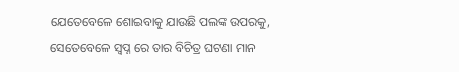ଯେତେବେଳେ ଶୋଇବାକୁ ଯାଉଛି ପଲଙ୍କ ଉପରକୁ, ସେତେବେଳେ ସ୍ୱପ୍ନ ରେ ତାର ବିଚିତ୍ର ଘଟଣା ମାନ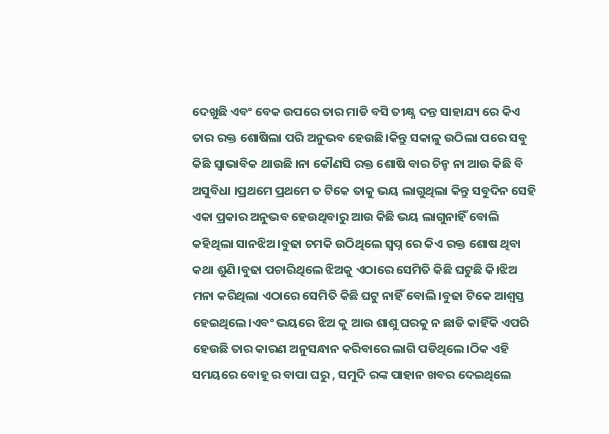ଦେଖୁଛି ଏବଂ ବେକ ଉପରେ ତାର ମାଡି ବସି ତୀକ୍ଷ୍ଣ ଦନ୍ତ ସାହାଯ୍ୟ ରେ କିଏ ତାର ରକ୍ତ ଶୋଷିଲା ପରି ଅନୁଭବ ହେଉଛି।କିନ୍ତୁ ସକାଳୁ ଉଠିଲା ପରେ ସବୁ କିଛି ସ୍ୱାଭାବିକ ଥାଉଛି ।ନା କୌଣସି ରକ୍ତ ଶୋଷି ବାର ଚିନ୍ହ ନା ଆଉ କିଛି ବି ଅସୁବିଧା ।ପ୍ରଥମେ ପ୍ରଥମେ ତ ଟିକେ ତାକୁ ଭୟ ଲାଗୁଥିଲା କିନ୍ତୁ ସବୁଦିନ ସେହି ଏକା ପ୍ରକାର ଅନୁଭବ ହେଉଥିବାରୁ ଆଉ କିଛି ଭୟ ଲାଗୁନାହିଁ ବୋଲି କହିଥିଲା ସାନଝିଅ।ବୁଢା ଚମକି ଉଠିଥିଲେ ସ୍ୱପ୍ନ ରେ କିଏ ରକ୍ତ ଶୋଷ ଥିବା କଥା ଶୁଣି।ବୁଢା ପଚାରିଥିଲେ ଝିଅକୁ ଏଠାରେ ସେମିତି କିଛି ଘଟୁଛି କି।ଝିଅ ମନା କରିଥିଲା ଏଠାରେ ସେମିତି କିଛି ଘଟୁ ନାହିଁ ବୋଲି।ବୁଢା ଟିକେ ଆଶ୍ୱସ୍ତ ହେଇଥିଲେ।ଏବଂ ଭୟରେ ଝିଅ କୁ ଆଉ ଶାଶୁ ଘରକୁ ନ ଛାଡି କାହିଁକି ଏପରି ହେଉଛି ତାର କାରଣ ଅନୁସନ୍ଧାନ କରିବାରେ ଲାଗି ପଡିଥିଲେ।ଠିକ ଏହି ସମୟରେ ବୋହୂ ର ବାପା ଘରୁ , ସମୁଦି ରଙ୍କ ପାହାନ ଖବର ଦେଇଥିଲେ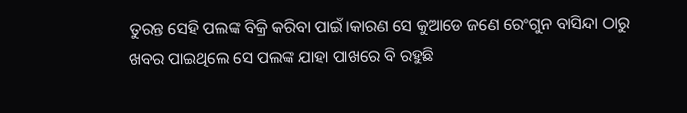ତୁରନ୍ତ ସେହି ପଲଙ୍କ ବିକ୍ରି କରିବା ପାଇଁ।କାରଣ ସେ କୁଆଡେ ଜଣେ ରେଂଗୁନ ବାସିନ୍ଦା ଠାରୁ ଖବର ପାଇଥିଲେ ସେ ପଲଙ୍କ ଯାହା ପାଖରେ ବି ରହୁଛି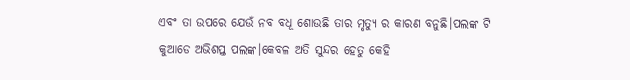ଏବଂ ତା ଉପରେ ଯେଉଁ ନବ ବଧୂ ଶୋଉଛି ତାର ମୃତ୍ୟୁ ର କାରଣ ବନୁଛି।ପଲଙ୍କ ଟି କୁଆଡେ ଅଭିଶପ୍ତ ପଲଙ୍କ।କେବଳ ଅତି ସୁନ୍ଦର ହେତୁ କେହି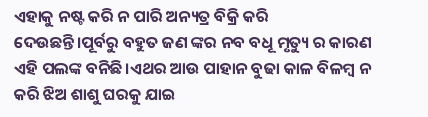ଏହାକୁ ନଷ୍ଟ କରି ନ ପାରି ଅନ୍ୟତ୍ର ବିକ୍ରି କରି ଦେଉଛନ୍ତି।ପୂର୍ବରୁ ବହୁତ ଜଣ ଙ୍କର ନବ ବଧୂ ମୃତ୍ୟୁ ର କାରଣ ଏହି ପଲଙ୍କ ବନିଛି।ଏଥର ଆଉ ପାହାନ ବୁଢା କାଳ ବିଳମ୍ବ ନ କରି ଝିଅ ଶାଶୁ ଘରକୁ ଯାଇ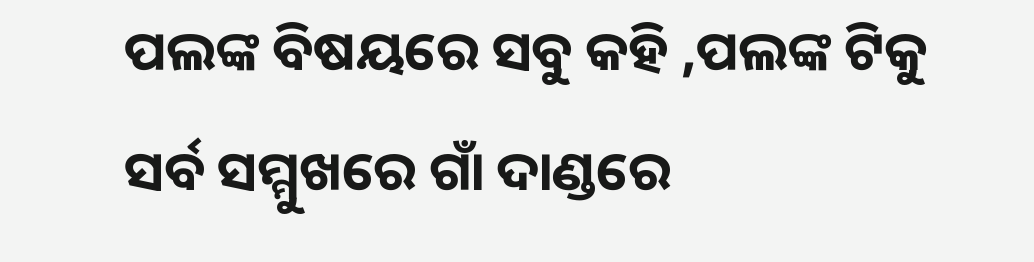ପଲଙ୍କ ବିଷୟରେ ସବୁ କହି ,ପଲଙ୍କ ଟିକୁ ସର୍ବ ସମ୍ମୁଖରେ ଗାଁ ଦାଣ୍ଡରେ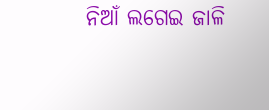ନିଆଁ ଲଗେଇ ଜାଳି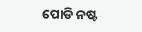ପୋଡି ନଷ୍ଟ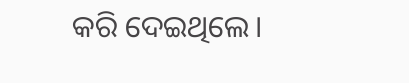କରି ଦେଇଥିଲେ।